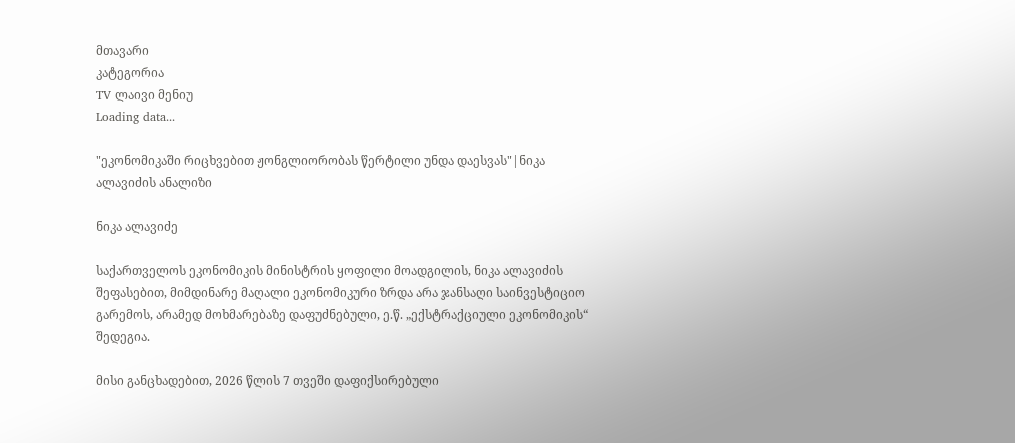მთავარი
კატეგორია
TV ლაივი მენიუ
Loading data...

"ეკონომიკაში რიცხვებით ჟონგლიორობას წერტილი უნდა დაესვას"|ნიკა ალავიძის ანალიზი

ნიკა ალავიძე

საქართველოს ეკონომიკის მინისტრის ყოფილი მოადგილის, ნიკა ალავიძის შეფასებით, მიმდინარე მაღალი ეკონომიკური ზრდა არა ჯანსაღი საინვესტიციო გარემოს, არამედ მოხმარებაზე დაფუძნებული, ე.წ. „ექსტრაქციული ეკონომიკის“ შედეგია.

მისი განცხადებით, 2026 წლის 7 თვეში დაფიქსირებული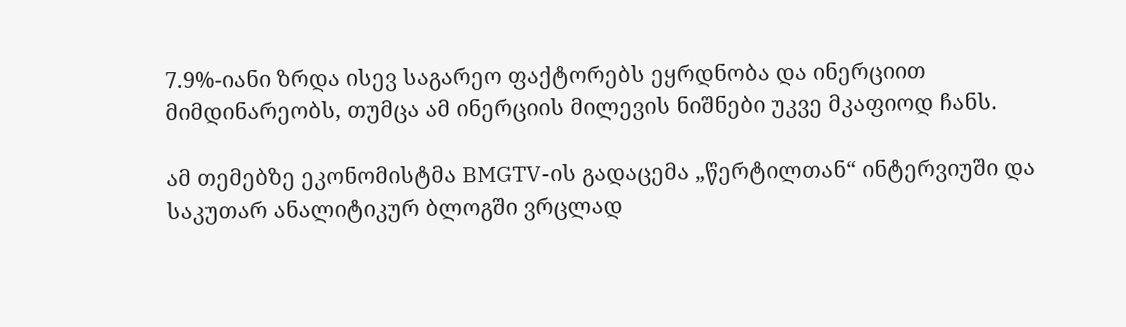7.9%-იანი ზრდა ისევ საგარეო ფაქტორებს ეყრდნობა და ინერციით მიმდინარეობს, თუმცა ამ ინერციის მილევის ნიშნები უკვე მკაფიოდ ჩანს.

ამ თემებზე ეკონომისტმა BMGTV-ის გადაცემა „წერტილთან“ ინტერვიუში და საკუთარ ანალიტიკურ ბლოგში ვრცლად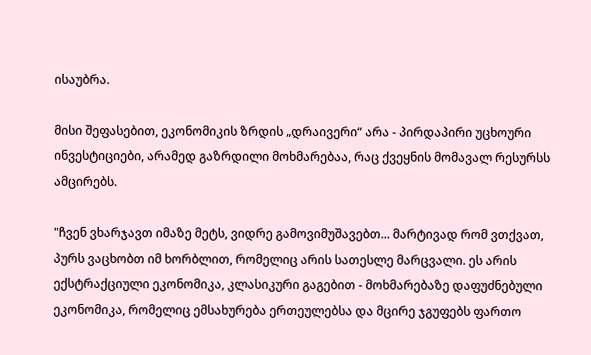ისაუბრა.

მისი შეფასებით, ეკონომიკის ზრდის „დრაივერი“ არა - პირდაპირი უცხოური ინვესტიციები, არამედ გაზრდილი მოხმარებაა, რაც ქვეყნის მომავალ რესურსს ამცირებს.

"ჩვენ ვხარჯავთ იმაზე მეტს, ვიდრე გამოვიმუშავებთ... მარტივად რომ ვთქვათ, პურს ვაცხობთ იმ ხორბლით, რომელიც არის სათესლე მარცვალი. ეს არის ექსტრაქციული ეკონომიკა, კლასიკური გაგებით - მოხმარებაზე დაფუძნებული ეკონომიკა, რომელიც ემსახურება ერთეულებსა და მცირე ჯგუფებს ფართო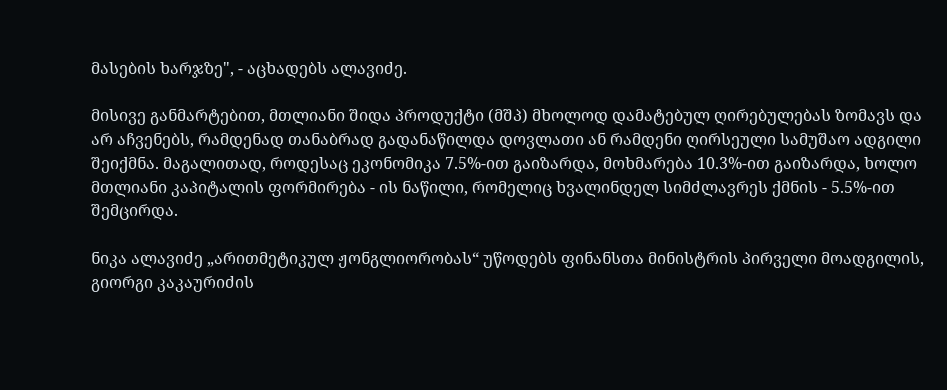მასების ხარჯზე", - აცხადებს ალავიძე.

მისივე განმარტებით, მთლიანი შიდა პროდუქტი (მშპ) მხოლოდ დამატებულ ღირებულებას ზომავს და არ აჩვენებს, რამდენად თანაბრად გადანაწილდა დოვლათი ან რამდენი ღირსეული სამუშაო ადგილი შეიქმნა. მაგალითად, როდესაც ეკონომიკა 7.5%-ით გაიზარდა, მოხმარება 10.3%-ით გაიზარდა, ხოლო მთლიანი კაპიტალის ფორმირება - ის ნაწილი, რომელიც ხვალინდელ სიმძლავრეს ქმნის - 5.5%-ით შემცირდა.

ნიკა ალავიძე „არითმეტიკულ ჟონგლიორობას“ უწოდებს ფინანსთა მინისტრის პირველი მოადგილის, გიორგი კაკაურიძის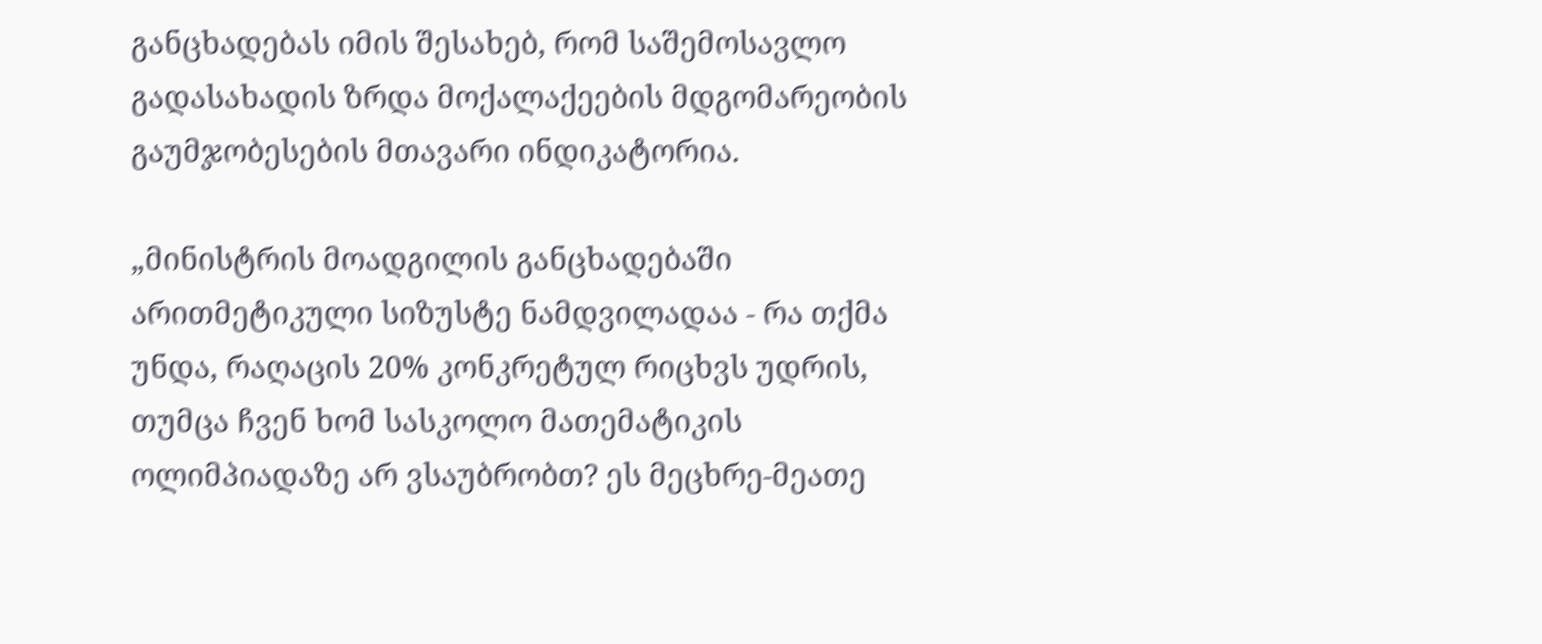განცხადებას იმის შესახებ, რომ საშემოსავლო გადასახადის ზრდა მოქალაქეების მდგომარეობის გაუმჯობესების მთავარი ინდიკატორია.

„მინისტრის მოადგილის განცხადებაში არითმეტიკული სიზუსტე ნამდვილადაა - რა თქმა უნდა, რაღაცის 20% კონკრეტულ რიცხვს უდრის, თუმცა ჩვენ ხომ სასკოლო მათემატიკის ოლიმპიადაზე არ ვსაუბრობთ? ეს მეცხრე-მეათე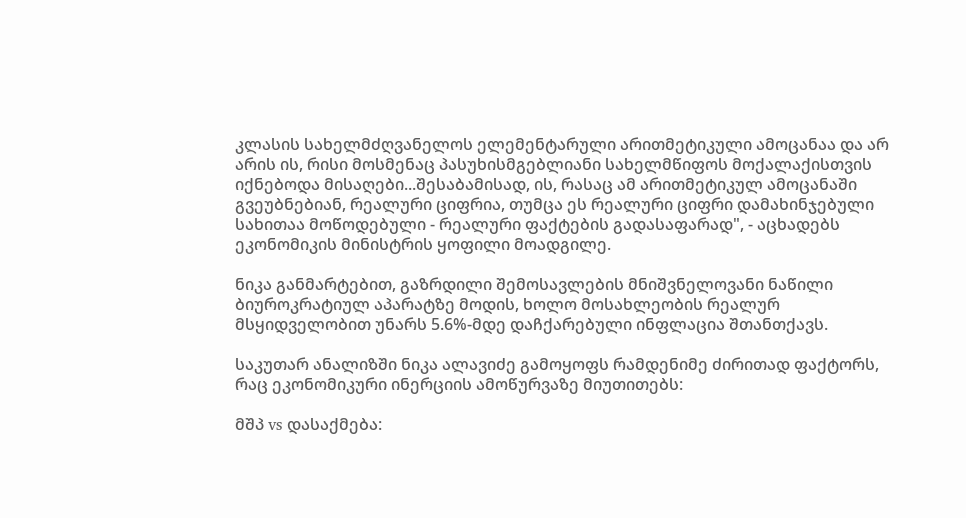კლასის სახელმძღვანელოს ელემენტარული არითმეტიკული ამოცანაა და არ არის ის, რისი მოსმენაც პასუხისმგებლიანი სახელმწიფოს მოქალაქისთვის იქნებოდა მისაღები...შესაბამისად, ის, რასაც ამ არითმეტიკულ ამოცანაში გვეუბნებიან, რეალური ციფრია, თუმცა ეს რეალური ციფრი დამახინჯებული სახითაა მოწოდებული - რეალური ფაქტების გადასაფარად", - აცხადებს ეკონომიკის მინისტრის ყოფილი მოადგილე.

ნიკა განმარტებით, გაზრდილი შემოსავლების მნიშვნელოვანი ნაწილი ბიუროკრატიულ აპარატზე მოდის, ხოლო მოსახლეობის რეალურ მსყიდველობით უნარს 5.6%-მდე დაჩქარებული ინფლაცია შთანთქავს.

საკუთარ ანალიზში ნიკა ალავიძე გამოყოფს რამდენიმე ძირითად ფაქტორს, რაც ეკონომიკური ინერციის ამოწურვაზე მიუთითებს:

მშპ vs დასაქმება: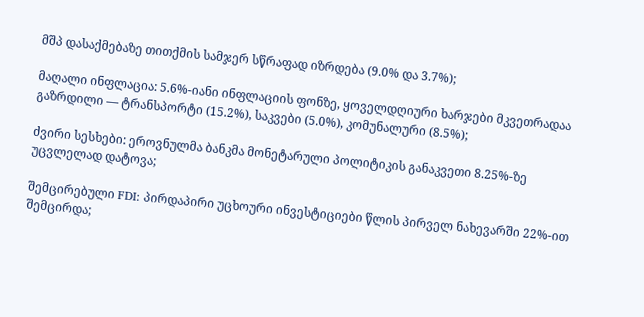მშპ დასაქმებაზე თითქმის სამჯერ სწრაფად იზრდება (9.0% და 3.7%);

მაღალი ინფლაცია: 5.6%-იანი ინფლაციის ფონზე, ყოველდღიური ხარჯები მკვეთრადაა გაზრდილი — ტრანსპორტი (15.2%), საკვები (5.0%), კომუნალური (8.5%);

ძვირი სესხები: ეროვნულმა ბანკმა მონეტარული პოლიტიკის განაკვეთი 8.25%-ზე უცვლელად დატოვა;

შემცირებული FDI: პირდაპირი უცხოური ინვესტიციები წლის პირველ ნახევარში 22%-ით შემცირდა;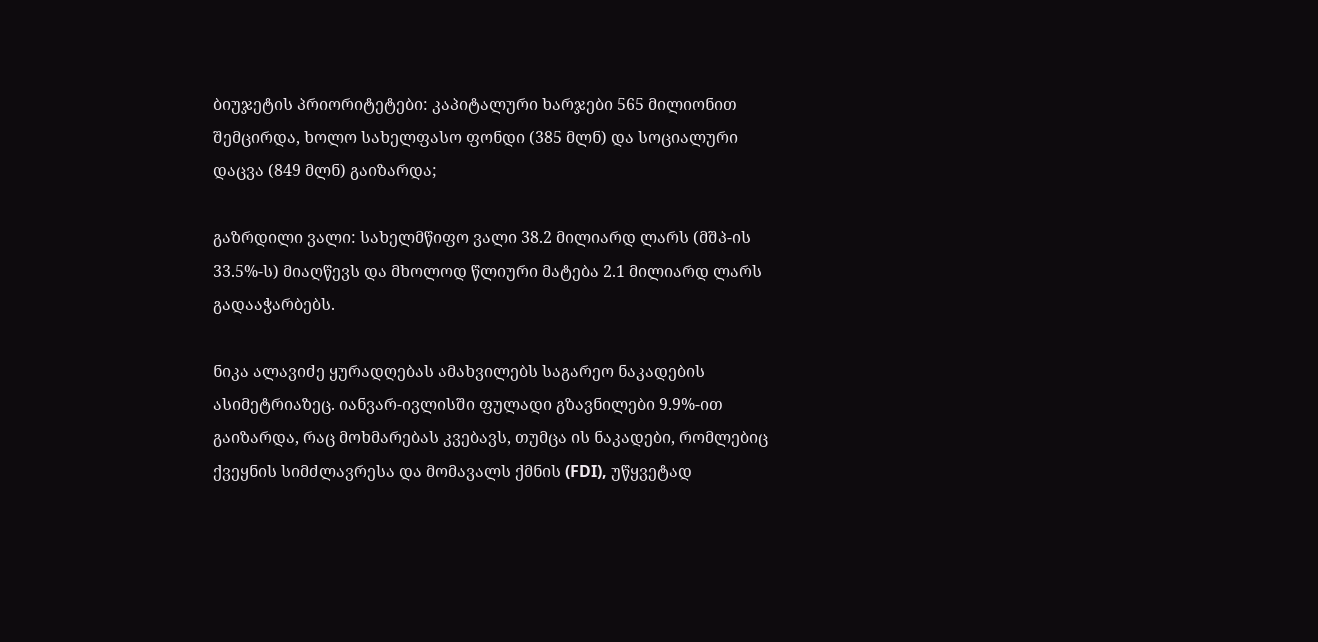ბიუჯეტის პრიორიტეტები: კაპიტალური ხარჯები 565 მილიონით შემცირდა, ხოლო სახელფასო ფონდი (385 მლნ) და სოციალური დაცვა (849 მლნ) გაიზარდა;

გაზრდილი ვალი: სახელმწიფო ვალი 38.2 მილიარდ ლარს (მშპ-ის 33.5%-ს) მიაღწევს და მხოლოდ წლიური მატება 2.1 მილიარდ ლარს გადააჭარბებს.

ნიკა ალავიძე ყურადღებას ამახვილებს საგარეო ნაკადების ასიმეტრიაზეც. იანვარ-ივლისში ფულადი გზავნილები 9.9%-ით გაიზარდა, რაც მოხმარებას კვებავს, თუმცა ის ნაკადები, რომლებიც ქვეყნის სიმძლავრესა და მომავალს ქმნის (FDI), უწყვეტად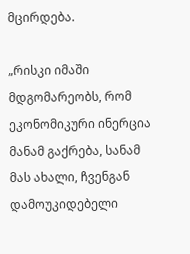მცირდება.

„რისკი იმაში მდგომარეობს, რომ ეკონომიკური ინერცია მანამ გაქრება, სანამ მას ახალი, ჩვენგან დამოუკიდებელი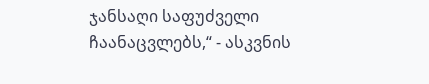ჯანსაღი საფუძველი ჩაანაცვლებს,“ - ასკვნის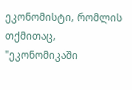ეკონომისტი, რომლის თქმითაც, "ეკონომიკაში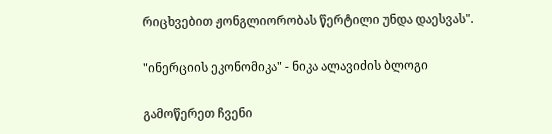რიცხვებით ჟონგლიორობას წერტილი უნდა დაესვას".

"ინერციის ეკონომიკა" - ნიკა ალავიძის ბლოგი

გამოწერეთ ჩვენი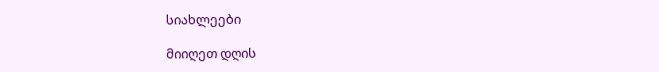სიახლეები

მიიღეთ დღის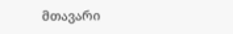მთავარი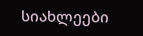სიახლეები